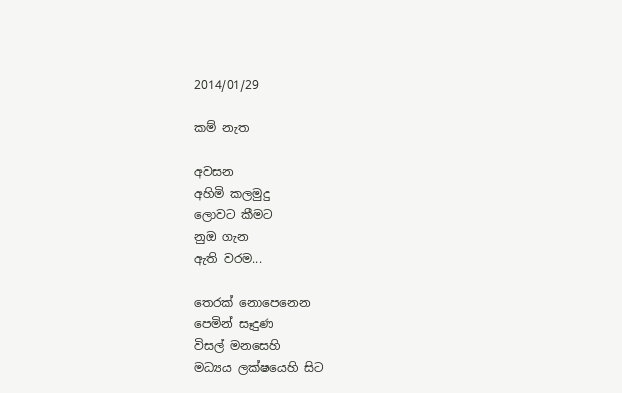2014/01/29

කම් නැත

අවසන
අහිමි කලමුදු
ලොවට කීමට
නුඔ ගැන
ඇති වරම...

තෙරක් නොපෙනෙන
පෙමින් සෑදුණ
විසල් මනසෙහි
මධ්‍යය ලක්ෂයෙහි සිට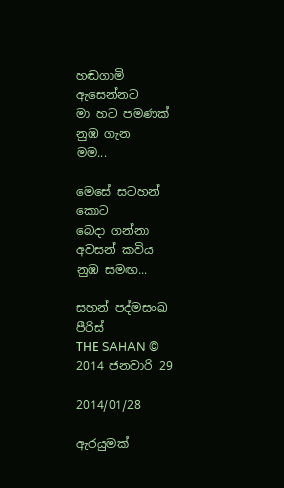හඬගාමි ඇසෙන්නට
මා හට පමණක්
නුඹ ගැන
මම...

මෙසේ සටහන් කොට
බෙදා ගන්නා
අවසන් කවිය
නුඹ සමඟ...

සහන් පද්මසංඛ පීරිස්
THЕ SAHAN © 2014 ජනවාරි 29

2014/01/28

ඇරයුමක්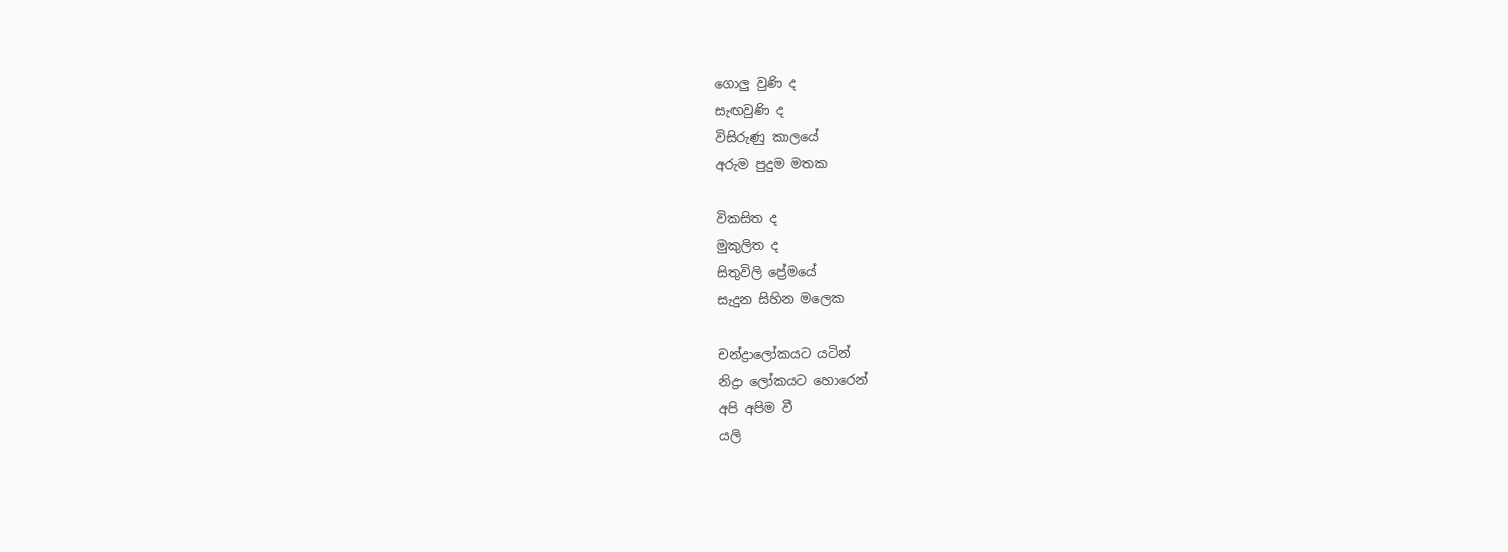ගොලු වුණි ද
සැඟවුණි ද
විසිරුණු කාලයේ
අරුම පුදුම මතක

විකසිත ද
මුකුලිත ද
සිතුවිලි ප්‍රේමයේ
සැදුන සිහින මලෙක

චන්ද්‍රාලෝකයට යටින්
නිද්‍රා ලෝකයට හොරෙන්
අපි අපිම වී
යලි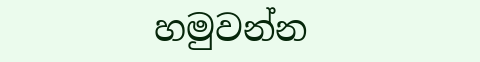හමුවන්න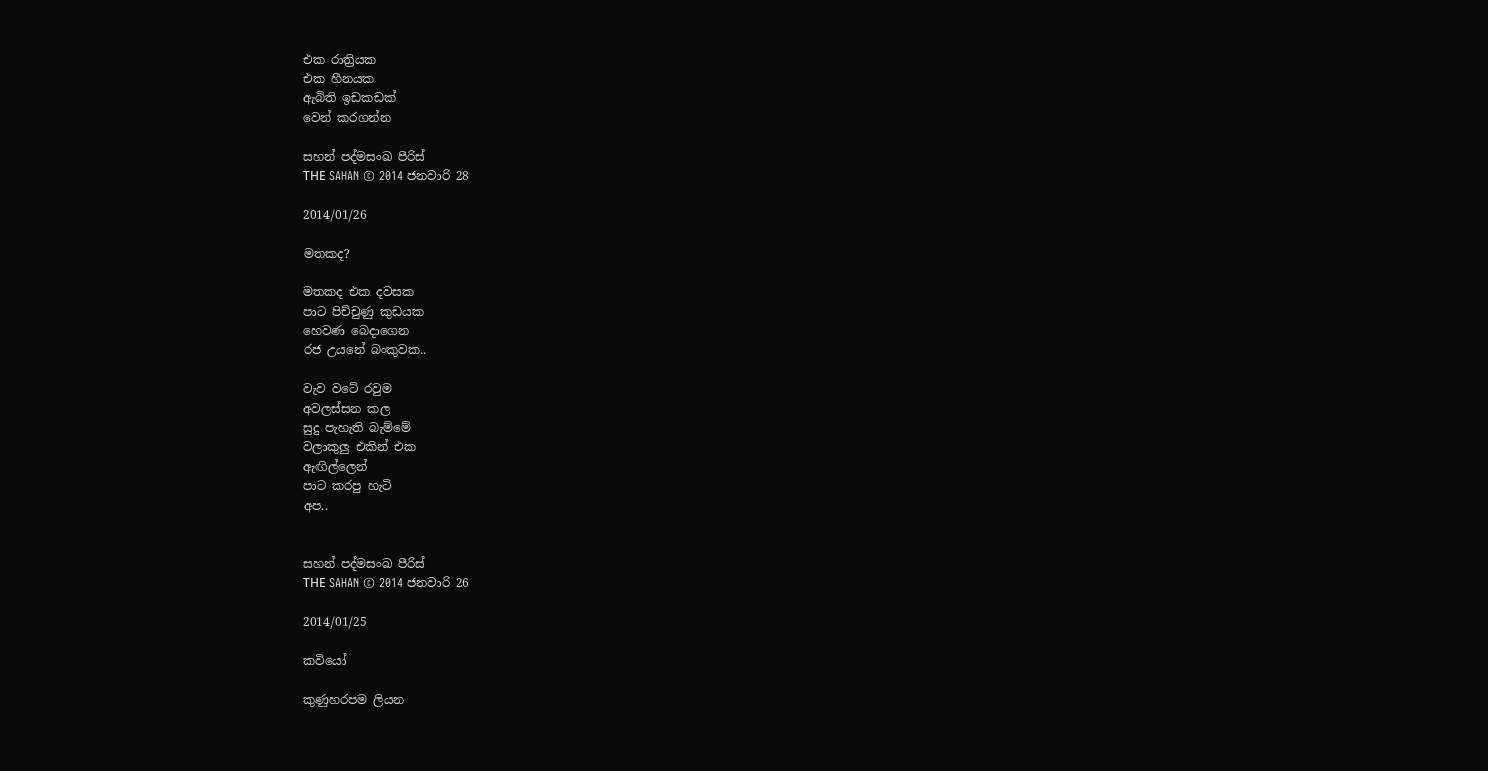එක රාත්‍රියක
එක හීනයක
ඇබිති ඉඩකඩක්
වෙන් කරගන්න

සහන් පද්මසංඛ පීරිස්
THЕ SAHAN © 2014 ජනවාරි 28

2014/01/26

මතකද?

මතකද එක දවසක
පාට පිච්චුණු කුඩයක
හෙවණ බෙදාගෙන
රජ උයනේ බංකුවක..

වැව වටේ රවුම
අවලස්සන කල
සුදු පැහැති බැම්මේ
වලාකුලු එකින් එක
ඇඟිල්ලෙන්
පාට කරපු හැටි
අප..


සහන් පද්මසංඛ පීරිස්
THЕ SAHAN © 2014 ජනවාරි 26

2014/01/25

කවියෝ

කුණුහරපම ලියන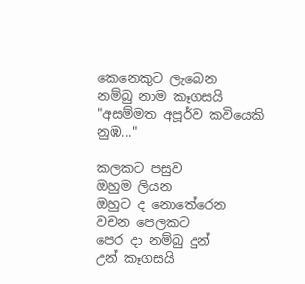කෙනෙකුට ලැබෙන
නම්බු නාම කෑගසයි
"අසම්මත අපූර්ව කවියෙකි නුඹ..."

කලකට පසුව
ඔහුම ලියන
ඔහුට ද නොතේරෙන
වචන පෙලකට
පෙර දා නම්බු දුන්
උන් කෑගසයි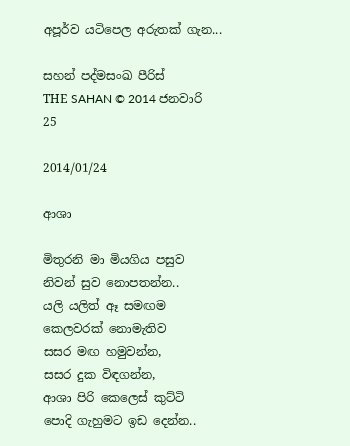අපූර්ව යටිපෙල අරුතක් ගැන...

සහන් පද්මසංඛ පීරිස්
THЕ SAHAN © 2014 ජනවාරි 25

2014/01/24

ආශා

මිතුරනි මා මියගිය පසුව
නිවන් සුව නොපතන්න..
යලි යලිත් ඈ සමඟම
කෙලවරක් නොමැතිව
සසර මඟ හමුවන්න,
සසර දුක විඳගන්න,
ආශා පිරි කෙලෙස් කුට්ටි
පොදි ගැහුමට ඉඩ දෙන්න..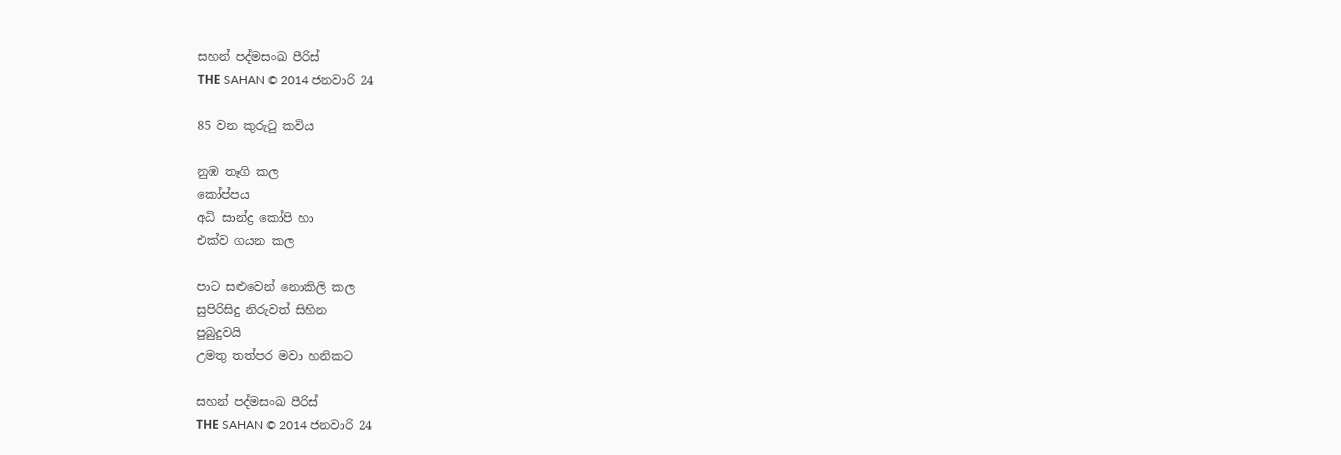සහන් පද්මසංඛ පීරිස්
THЕ SAHAN © 2014 ජනවාරි 24

85 වන කුරුටු කවිය

නුඹ තෑගි කල
කෝප්පය
අධි සාන්ද්‍ර කෝපි හා
එක්ව ගයන කල

පාට සළුවෙන් නොකිලි කල
සුපිරිසිදු නිරුවත් සිහින
පුබුදුවයි
උමතු තත්පර මවා හනිකට

සහන් පද්මසංඛ පීරිස්
THЕ SAHAN © 2014 ජනවාරි 24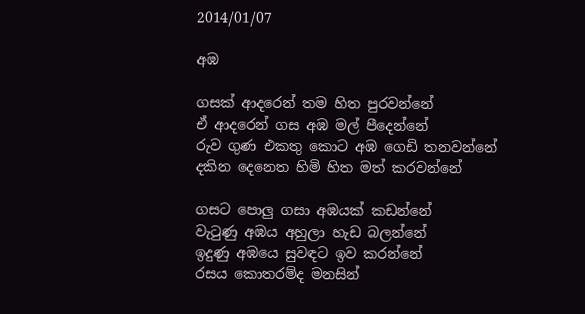2014/01/07

අඹ

ගසක් ආදරෙන් තම හිත පුරවන්නේ
ඒ ආදරෙන් ගස අඹ මල් පීදෙන්නේ
රුව ගුණ එකතු කොට අඹ ගෙඩි තනවන්නේ
දකින දෙනෙත හිමි හිත මත් කරවන්නේ

ගසට පොලු ගසා අඹයක් කඩන්නේ
වැටුණු අඹය අහුලා හැඩ බලන්නේ
ඉදුණු අඹයෙ සුවඳට ඉව කරන්නේ
රසය කොතරම්ද මනසින්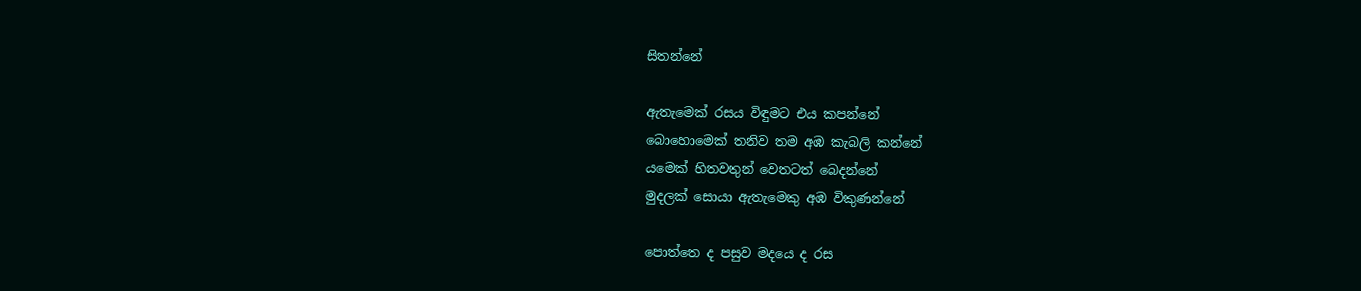සිතන්නේ

ඇතැමෙක් රසය විඳුමට එය කපන්නේ
බොහොමෙක් තනිව තම අඹ කැබලි කන්නේ
යමෙක් හිතවතුන් වෙතටත් බෙදන්නේ
මුදලක් සොයා ඇතැමෙකු අඹ විකුණන්නේ

පොත්තෙ ද පසුව මදයෙ ද රස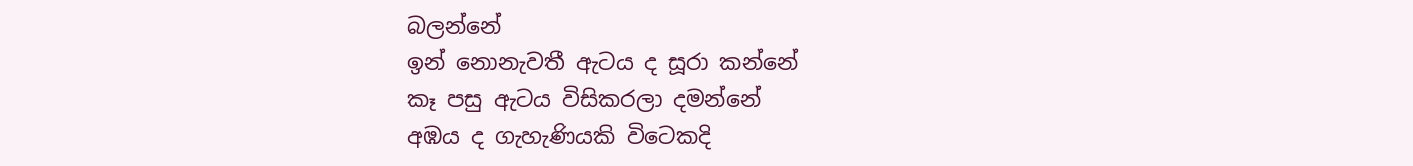බලන්නේ
ඉන් නොනැවතී ඇටය ද සූරා කන්නේ
කෑ පසු ඇටය විසිකරලා දමන්නේ
අඹය ද ගැහැණියකි විටෙකදි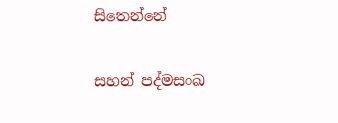සිතෙන්නේ

සහන් පද්මසංඛ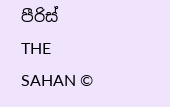පීරිස්
THE SAHAN ©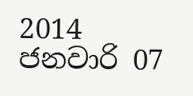2014 ජනවාරි 07